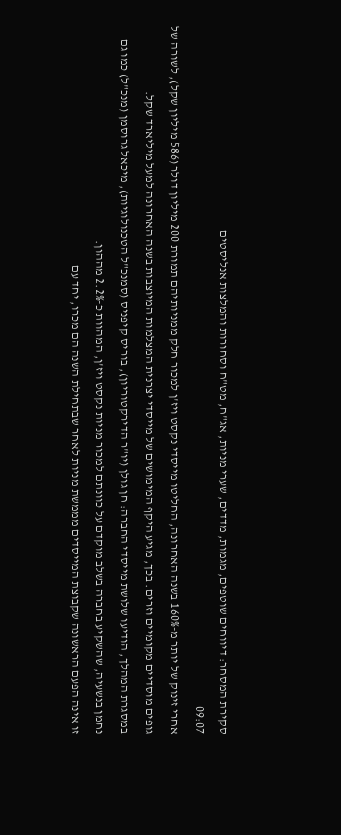סקירת המסחר: דיווחים שוטפים, מגמות, מדדים, שערי מניות, אג"ח, מט"ח וסחורות והמלצות אנליסטים
09:07
אחרי זינוק של יותר מ-160% בשנה האחרונה, החליטו מייסדי נקסט ויז'ן למכור חלק ממניותיהם תמורת 200 מיליון דולר (586 מיליון שקל), לשורה של גופים מוסדיים מקומיים וזרים. בכך, מגיע היקף המימושים של מייסדי יצרנית המצלמות המיוצבות בשנה האחרונה למעל מיליארד שקל.
במסגרת המהלך, הודיעו שלושת מייסדי החברה: חן גולן (יו"ר הדירקטוריון), בוריס קיפניס (סמנכ"ל הטכנולוגיות), מיכאל גרוסמן (מנכ"ל) כמו גם נחמן בנשעיה, שהשקיע בחברה בשלב מוקדם על כוונתם למכור מניות נקסט ויז'ן, המהוות כ-2.2% מההון.
זו אינה הפעם הראשונה שקבוצת המייסדים מממשת מניות לאחר שבתחילת השנה הם מכרו, יחד עם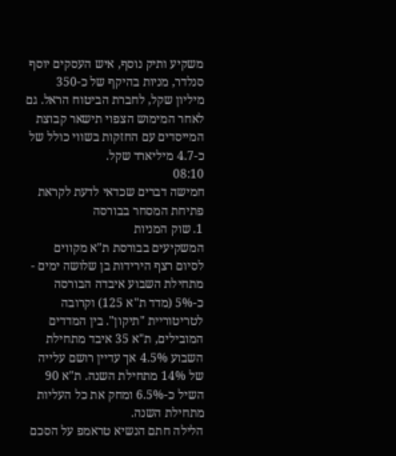משקיע ותיק נוסף, איש העסקים יוסף סנלדר, מניות בהיקף של כ-350 מיליון שקל, לחברת הביטוח הראל. גם לאחר המימוש הצפוי תישאר קבוצת המייסדים עם החזקות בשווי כולל של כ-4.7 מיליארד שקל.
08:10
חמישה דברים שכדאי לדעת לקראת פתיחת המסחר בבורסה
1. שוק המניות
המשקיעים בבורסת ת"א מקווים לסיום רצף הירידות בן שלושה ימים - מתחילת השבוע איבדה הבורסה כ-5% (מדד ת"א 125) וקרובה לטריטוריית "תיקון". בין המדדים המובילים, ת"א 35 איבד מתחילת השבוע 4.5% אך עדיין רושם עלייה של 14% מתחילת השנה. ת"א 90 השיל כ-6.5% ומחק את כל העליות מתחילת השנה.
הלילה חתם הנשיא טראמפ על הסכם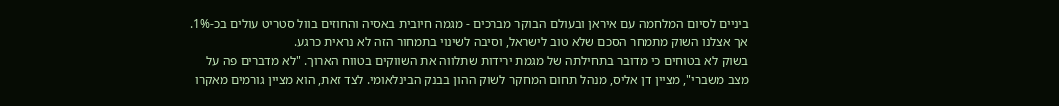ביניים לסיום המלחמה עם איראן ובעולם הבוקר מברכים - מגמה חיובית באסיה והחוזים בוול סטריט עולים בכ-1%. אך אצלנו השוק מתמחר הסכם שלא טוב לישראל, וסיבה לשינוי בתמחור הזה לא נראית כרגע.
בשוק לא בטוחים כי מדובר בתחילתה של מגמת ירידות שתלווה את השווקים בטווח הארוך. "לא מדברים פה על מצב משברי", מציין דן אליס, מנהל תחום המחקר לשוק ההון בבנק הבינלאומי. לצד זאת, הוא מציין גורמים מאקרו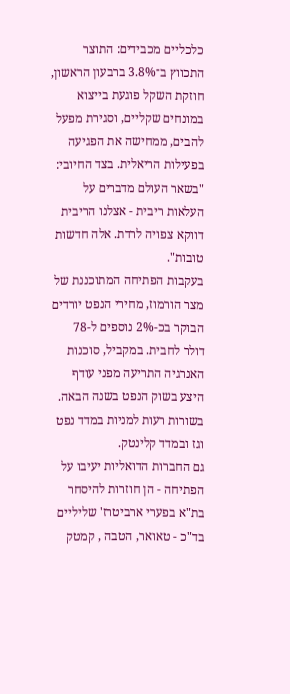כלכליים מכבידים: התוצר התכווץ ב־3.8% ברבעון הראשון, חוזקת השקל פוגעת בייצוא במונחים שקליים, וסגירת מפעל להבים, ממחישה את הפגיעה בפעילות הריאלית. בצד החיובי: "בשאר העולם מדברים על העלאות ריבית - אצלנו הריבית דווקא צפויה לרדת. אלה חדשות טובות".
בעקבות הפתיחה המתוכננת של מצר הורמוז, מחירי הנפט יורדים הבוקר בכ-2% נוספים ל-78 דולר לחבית. במקביל, סוכנות האנרגיה התריעה מפני עודף היצע בשוק הנפט בשנה הבאה. בשורות רעות למניות במדד נפט וגז ובמדד קלינטק.
גם החברות הדואליות יעיבו על הפתיחה - הן חוזרות להיסחר בת"א בפערי ארביטרז' שליליים בד"כ - טאואר, הטבה , קמטק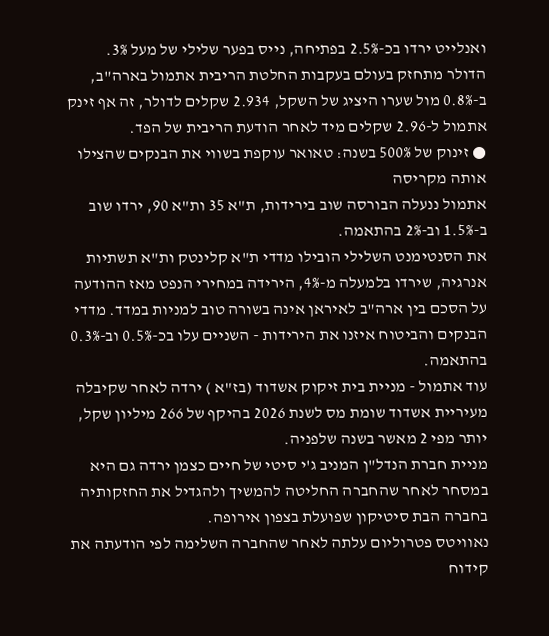ואנלייט ירדו בכ-2.5% בפתיחה, נייס בפער שלילי של מעל 3%.
הדולר מתחזק בעולם בעקבות החלטת הריבית אתמול בארה"ב, ב-0.8% מול שערו היציג של השקל, 2.934 שקלים לדולר, זה אף זינק אתמול ל-2.96 שקלים מיד לאחר הודעת הריבית של הפד.
● זינוק של 500% בשנה: טאואר עוקפת בשווי את הבנקים שהצילו אותה מקריסה
אתמול ננעלה הבורסה שוב בירידות, ת"א 35 ות"א 90, ירדו שוב ב-1.5% וב-2% בהתאמה.
את הסנטימנט השלילי הובילו מדדי ת"א קלינטק ות"א תשתיות אנרגיה, שירדו בלמעלה מ-4%, הירידה במחירי הנפט מאז ההודעה על הסכם בין ארה"ב לאיראן אינה בשורה טוב למניות במדד. מדדי הבנקים והביטוח איזנו את הירידות - השניים עלו בכ-0.5% וב-0.3% בהתאמה.
עוד אתמול - מניית בית זיקוק אשדוד (בז"א ) ירדה לאחר שקיבלה מעיריית אשדוד שומת מס לשנת 2026 בהיקף של 266 מיליון שקל, יותר מפי 2 מאשר בשנה שלפניה.
מניית חברת הנדל"ן המניב ג'י סיטי של חיים כצמן ירדה גם היא במסחר לאחר שהחברה החליטה להמשיך ולהגדיל את החזקותיה בחברה הבת סיטיקון שפועלת בצפון אירופה.
נאוויטס פטרוליום עלתה לאחר שהחברה השלימה לפי הודעתה את קידוח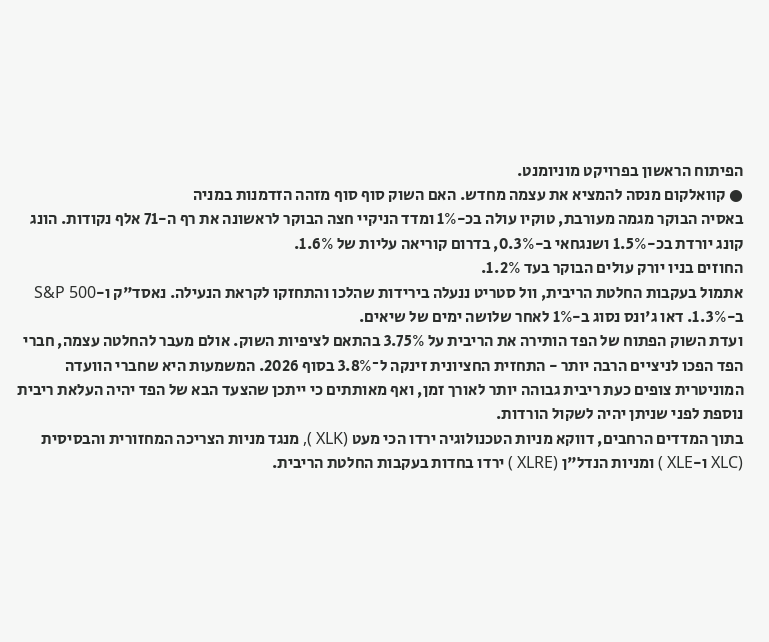הפיתוח הראשון בפרויקט מוניומנט.
● קוואלקום מנסה להמציא את עצמה מחדש. האם השוק סוף סוף מזהה הזדמנות במניה
באסיה הבוקר מגמה מעורבת, טוקיו עולה בכ-1% ומדד הניקיי חצה הבוקר לראשונה את רף ה-71 אלף נקודות. הונג קונג יורדת בכ-1.5% ושנגחאי ב-0.3%, בדרום קוריאה עליות של 1.6%.
החוזים בניו יורק עולים הבוקר בעד 1.2%.
אתמול בעקבות החלטת הריבית, וול סטריט ננעלה בירידות שהלכו והתחזקו לקראת הנעילה. נאסד"ק ו-S&P 500 ב-1.3%. דאו ג'ונס נסוג ב-1% לאחר שלושה ימים של שיאים.
ועדת השוק הפתוח של הפד הותירה את הריבית על 3.75% בהתאם לציפיות השוק. אולם מעבר להחלטה עצמה, חברי הפד הפכו לניציים הרבה יותר - התחזית החציונית זינקה ל־3.8% בסוף 2026. המשמעות היא שחברי הוועדה המוניטרית צופים כעת ריבית גבוהה יותר לאורך זמן, ואף מאותתים כי ייתכן שהצעד הבא של הפד יהיה העלאת ריבית נוספת לפני שניתן יהיה לשקול הורדות.
בתוך המדדים הרחבים, דווקא מניות הטכנולוגיה ירדו הכי מעט (XLK ), מנגד מניות הצריכה המחזורית והבסיסית (XLC ו-XLE ) ומניות הנדל"ן (XLRE ) ירדו בחדות בעקבות החלטת הריבית.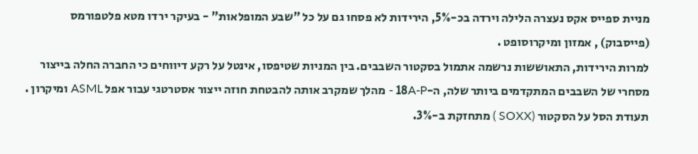מניית ספייס אקס נעצרה הלילה וירדה בכ-5%, הירידות לא פסחו גם על כל "שבע המופלאות" - בעיקר ירדו מטא פלטפורמס (פייסבוק) , אמזון ומיקרוסופט .
למרות הירידות, התאוששות נרשמה אתמול בסקטור השבבים. בין המניות שטיפסו, אינטל על רקע דיווחים כי החברה החלה בייצור מסחרי של השבבים המתקדמים ביותר שלה, ה-18A-P - מהלך שמקרב אותה להבטחת חוזה ייצור אסטרטגי עבור אפל ASML ומיקרון . תעודת הסל על הסקטור (SOXX ) מתחזקת ב-3%.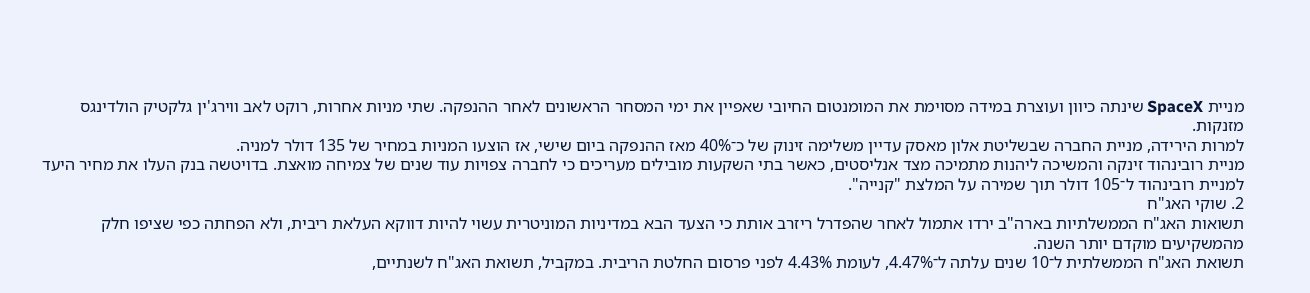מניית SpaceX שינתה כיוון ועוצרת במידה מסוימת את המומנטום החיובי שאפיין את ימי המסחר הראשונים לאחר ההנפקה. שתי מניות אחרות, רוקט לאב ווירג'ין גלקטיק הולדינגס מזנקות.
למרות הירידה, מניית החברה שבשליטת אלון מאסק עדיין משלימה זינוק של כ־40% מאז ההנפקה ביום שישי, אז הוצעו המניות במחיר של 135 דולר למניה.
מניית רובינהוד זינקה והמשיכה ליהנות מתמיכה מצד אנליסטים, כאשר בתי השקעות מובילים מעריכים כי לחברה צפויות עוד שנים של צמיחה מואצת. בדויטשה בנק העלו את מחיר היעד למניית רובינהוד ל־105 דולר תוך שמירה על המלצת "קנייה".
2. שוקי האג"ח
תשואות האג"ח הממשלתיות בארה"ב ירדו אתמול לאחר שהפדרל ריזרב אותת כי הצעד הבא במדיניות המוניטרית עשוי להיות דווקא העלאת ריבית, ולא הפחתה כפי שציפו חלק מהמשקיעים מוקדם יותר השנה.
תשואת האג"ח הממשלתית ל־10 שנים עלתה ל־4.47%, לעומת 4.43% לפני פרסום החלטת הריבית. במקביל, תשואת האג"ח לשנתיים,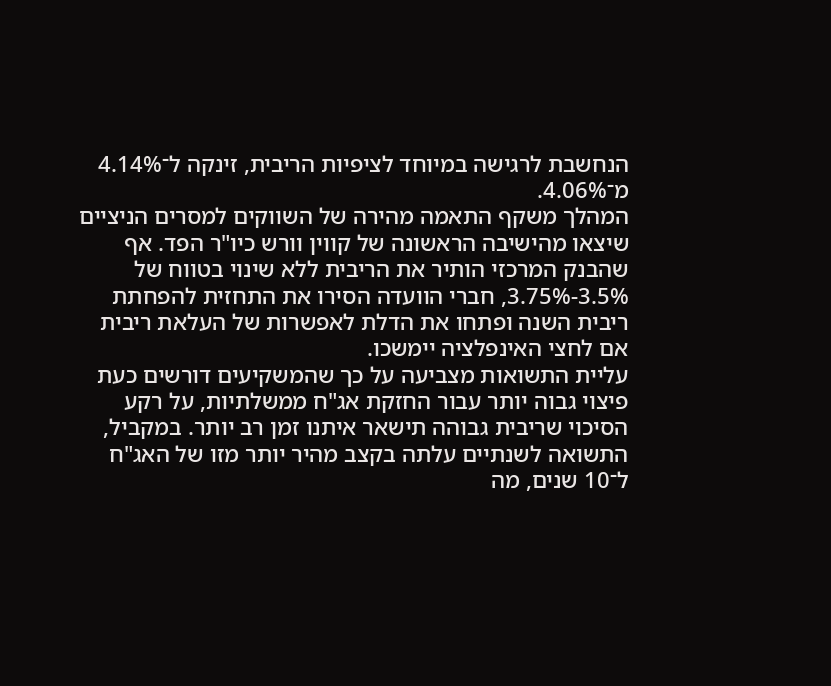הנחשבת לרגישה במיוחד לציפיות הריבית, זינקה ל־4.14% מ־4.06%.
המהלך משקף התאמה מהירה של השווקים למסרים הניציים שיצאו מהישיבה הראשונה של קווין וורש כיו"ר הפד. אף שהבנק המרכזי הותיר את הריבית ללא שינוי בטווח של 3.5%-3.75%, חברי הוועדה הסירו את התחזית להפחתת ריבית השנה ופתחו את הדלת לאפשרות של העלאת ריבית אם לחצי האינפלציה יימשכו.
עליית התשואות מצביעה על כך שהמשקיעים דורשים כעת פיצוי גבוה יותר עבור החזקת אג"ח ממשלתיות, על רקע הסיכוי שריבית גבוהה תישאר איתנו זמן רב יותר. במקביל, התשואה לשנתיים עלתה בקצב מהיר יותר מזו של האג"ח ל־10 שנים, מה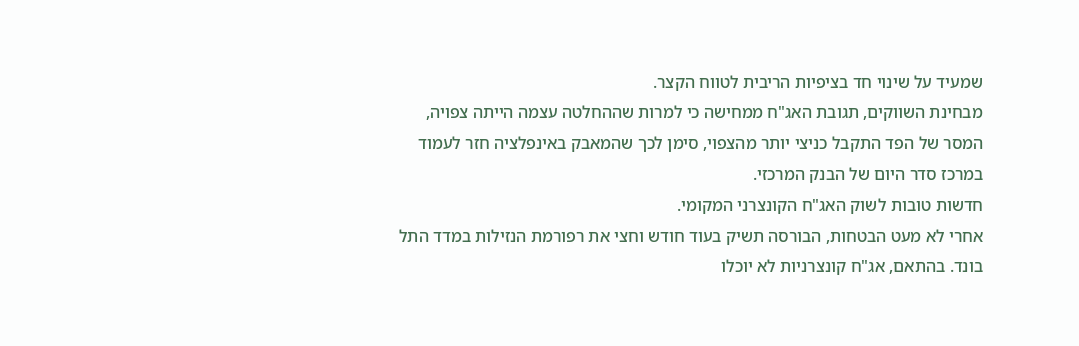שמעיד על שינוי חד בציפיות הריבית לטווח הקצר.
מבחינת השווקים, תגובת האג"ח ממחישה כי למרות שההחלטה עצמה הייתה צפויה, המסר של הפד התקבל כניצי יותר מהצפוי, סימן לכך שהמאבק באינפלציה חזר לעמוד במרכז סדר היום של הבנק המרכזי.
חדשות טובות לשוק האג"ח הקונצרני המקומי.
אחרי לא מעט הבטחות, הבורסה תשיק בעוד חודש וחצי את רפורמת הנזילות במדד התל בונד. בהתאם, אג"ח קונצרניות לא יוכלו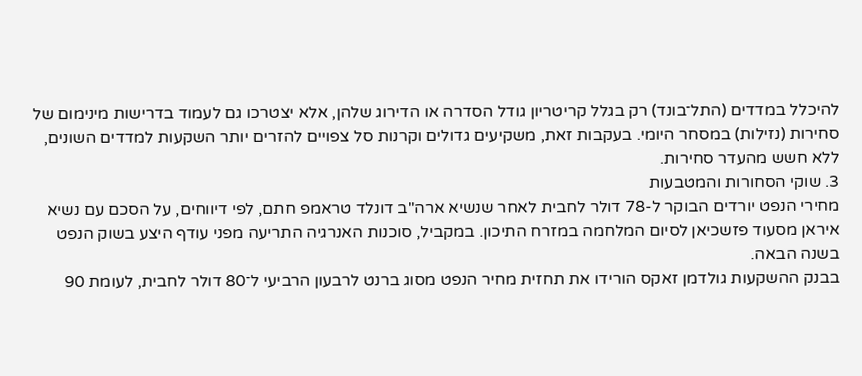להיכלל במדדים (התל־בונד) רק בגלל קריטריון גודל הסדרה או הדירוג שלהן, אלא יצטרכו גם לעמוד בדרישות מינימום של סחירות (נזילות) במסחר היומי. בעקבות זאת, משקיעים גדולים וקרנות סל צפויים להזרים יותר השקעות למדדים השונים, ללא חשש מהעדר סחירות.
3. שוקי הסחורות והמטבעות
מחירי הנפט יורדים הבוקר ל-78 דולר לחבית לאחר שנשיא ארה"ב דונלד טראמפ חתם, לפי דיווחים, על הסכם עם נשיא איראן מסעוד פזשכיאן לסיום המלחמה במזרח התיכון. במקביל, סוכנות האנרגיה התריעה מפני עודף היצע בשוק הנפט בשנה הבאה.
בבנק ההשקעות גולדמן זאקס הורידו את תחזית מחיר הנפט מסוג ברנט לרבעון הרביעי ל־80 דולר לחבית, לעומת 90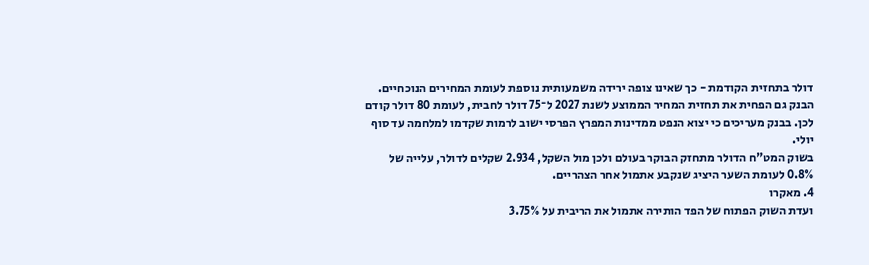דולר בתחזית הקודמת - כך שאינו צופה ירידה משמעותית נוספת לעומת המחירים הנוכחיים. הבנק גם הפחית את תחזית המחיר הממוצע לשנת 2027 ל־75 דולר לחבית, לעומת 80 דולר קודם לכן. בבנק מעריכים כי יצוא הנפט ממדינות המפרץ הפרסי ישוב לרמות שקדמו למלחמה עד סוף יולי.
בשוק המט"ח הדולר מתחזק הבוקר בעולם ולכן מול השקל, 2.934 שקלים לדולר, עלייה של 0.8% לעומת השער היציג שנקבע אתמול אחר הצהריים.
4. מאקרו
ועדת השוק הפתוח של הפד הותירה אתמול את הריבית על 3.75%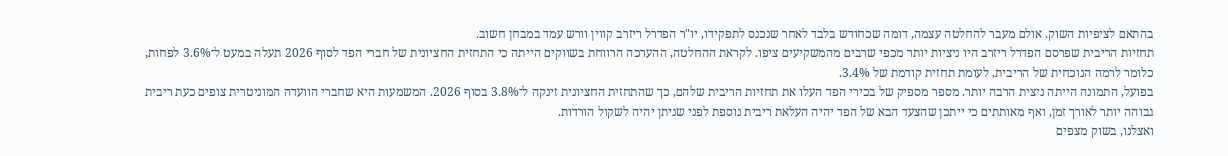בהתאם לציפיות השוק. אולם מעבר להחלטה עצמה, דומה שכחודש בלבד לאחר שנכנס לתפקידו, יו"ר הפדרל ריזרב קווין וורש עמד במבחן חשוב.
תחזיות הריבית שפרסם הפדרל ריזרב היו ניציות יותר מכפי שרבים מהמשקיעים ציפו. לקראת ההחלטה, ההערכה הרווחת בשווקים הייתה כי התחזית החציונית של חברי הפד לסוף 2026 תעלה במעט ל־3.6% לפחות, כלומר לרמה הנוכחית של הריבית, לעומת תחזית קודמת של 3.4%.
בפועל, התמונה הייתה ניצית הרבה יותר. מספר מספיק של בכירי הפד העלו את תחזיות הריבית שלהם, כך שהתחזית החציונית זינקה ל־3.8% בסוף 2026. המשמעות היא שחברי הוועדה המוניטרית צופים כעת ריבית גבוהה יותר לאורך זמן, ואף מאותתים כי ייתכן שהצעד הבא של הפד יהיה העלאת ריבית נוספת לפני שניתן יהיה לשקול הורדות.
ואצלנו, בשוק מצפים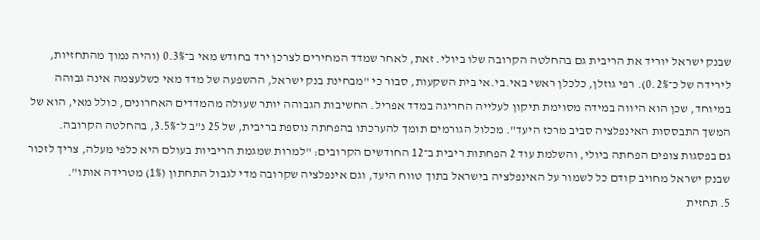שבנק ישראל יוריד את הריבית גם בהחלטה הקרובה שלו ביולי. זאת, לאחר שמדד המחירים לצרכן ירד בחודש מאי ב־0.3% (והיה נמוך מהתחזיות, לירידה של כ־0.2%). רפי גוזלן, כלכלן ראשי באי.בי.אי בית השקעות, סבור כי "מבחינת בנק ישראל, ההשפעה של מדד מאי כשלעצמה אינה גבוהה במיוחד, שכן הוא היווה במידה מסוימת תיקון לעלייה החריגה במדד אפריל. החשיבות הגבוהה יותר שעולה מהמדדים האחרונים, כולל מאי, הוא של המשך התבססות האינפלציה סביב מרכז היעד". מכלול הגורמים תומך להערכתו בהפחתה נוספת בריבית, של 25 נ"ב ל־3.5%, בהחלטה הקרובה.
גם בפסגות צופים הפחתה ביולי, והשלמת עוד 2 הפחתות ריבית ב־12 החודשים הקרובים: "למרות שמגמת הריביות בעולם היא כלפי מעלה, צריך לזכור שבנק ישראל מחויב קודם כל לשמור על האינפלציה בישראל בתוך טווח היעד, וגם אינפלציה שקרובה מדי לגבול התחתון (1%) מטרידה אותו".
5. תחזית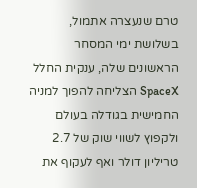טרם שנעצרה אתמול, בשלושת ימי המסחר הראשונים שלה, ענקית החלל SpaceX הצליחה להפוך למניה החמישית בגודלה בעולם ולקפוץ לשווי שוק של 2.7 טריליון דולר ואף לעקוף את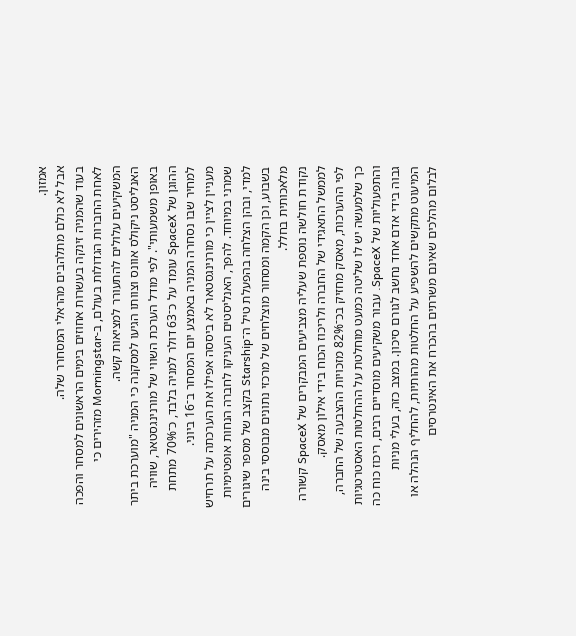אמזון.
אבל לא כולם מתלהבים מהראלי המסחרר שלה.
בעוד שהמניה זינקה בעשרות אחוזים בימים הראשונים למסחר והפכה לאחת החברות הגדולות בעולם, ב-Morningstar מזהירים כי המשקיעים עלולים להתעורר למציאות קשה.
האנליסט ניקולס אוונס וצוותו הגיעו למסקנה כי המניה "מוערכת ביתר באופן משמעותי". לפי מודל הערכת השווי של מורנינגסטאר, שוויה ההוגן של SpaceX עומד על כ־63 דולר למניה בלבד, כ־70% מתחת למחיר שבו נסחרה המניה באמצע יום המסחר ב־16 ביוני.
מעניין לציין כי מורנינגסטאר לא ביססה אפילו את הערכתה על תרחיש שמרני במיוחד. להפך, האנליסטים העניקו לחברה הנחות אופטימיות למדי, ובהן הצלחה בהפעלת טיל ה־Starship בקצב של מספר שיגורים בשבוע, וכן הקמה ומסחור מוצלחים של מרכזי נתונים מבוססי בינה מלאכותית בחלל.
נקודת חולשה נוספת שעליה מצביעים המבקרים של SpaceX קשורה לממשל התאגידי של החברה ולריכוז הכוח בידי אילון מאסק.
לפי ההערכות, מאסק מחזיק בכ־82% מזכויות ההצבעה של החברה, כך שלמעשה יש לו שליטה כמעט מוחלטת על ההחלטות האסטרטגיות והתפעוליות של SpaceX. עבור משקיעים מוסדיים רבים, ריכוז כוח כה גבוה בידי אדם אחד נחשב לגורם סיכון. במצב כזה, בעלי מניות המיעוט מתקשים להשפיע על החלטות מהותיות, להחליף הנהלה או לבלום מהלכים שאינם משרתים בהכרח את האינטרסים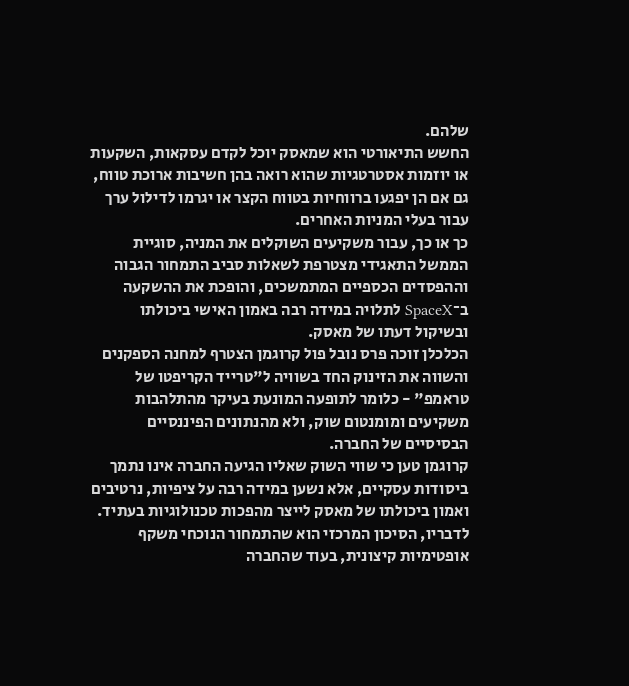שלהם.
החשש התיאורטי הוא שמאסק יוכל לקדם עסקאות, השקעות או יוזמות אסטרטגיות שהוא רואה בהן חשיבות ארוכת טווח, גם אם הן יפגעו ברווחיות בטווח הקצר או יגרמו לדילול ערך עבור בעלי המניות האחרים.
כך או כך, עבור משקיעים השוקלים את המניה, סוגיית הממשל התאגידי מצטרפת לשאלות סביב התמחור הגבוה וההפסדים הכספיים המתמשכים, והופכת את ההשקעה ב־SpaceX לתלויה במידה רבה באמון האישי ביכולתו ובשיקול דעתו של מאסק.
הכלכלן זוכה פרס נובל פול קרוגמן הצטרף למחנה הספקנים והשווה את הזינוק החד בשוויה ל"טרייד הקריפטו של טראמפ" - כלומר לתופעה המונעת בעיקר מהתלהבות משקיעים ומומנטום שוק, ולא מהנתונים הפיננסיים הבסיסיים של החברה.
קרוגמן טען כי שווי השוק שאליו הגיעה החברה אינו נתמך ביסודות עסקיים, אלא נשען במידה רבה על ציפיות, נרטיבים ואמון ביכולתו של מאסק לייצר מהפכות טכנולוגיות בעתיד. לדבריו, הסיכון המרכזי הוא שהתמחור הנוכחי משקף אופטימיות קיצונית, בעוד שהחברה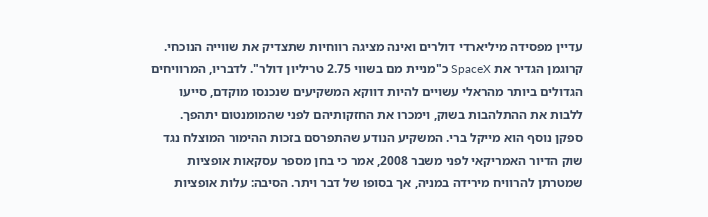עדיין מפסידה מיליארדי דולרים ואינה מציגה רווחיות שתצדיק את שווייה הנוכחי.
קרוגמן הגדיר את SpaceX כ"מניית מם בשווי 2.75 טריליון דולר". לדבריו, המרוויחים הגדולים ביותר מהראלי עשויים להיות דווקא המשקיעים שנכנסו מוקדם, סייעו ללבות את ההתלהבות בשוק, וימכרו את החזקותיהם לפני שהמומנטום יתהפך.
ספקן נוסף הוא מייקל ברי. המשקיע הנודע שהתפרסם בזכות ההימור המוצלח נגד שוק הדיור האמריקאי לפני משבר 2008, אמר כי בחן מספר עסקאות אופציות שמטרתן להרוויח מירידה במניה, אך בסופו של דבר ויתר. הסיבה: עלות אופציות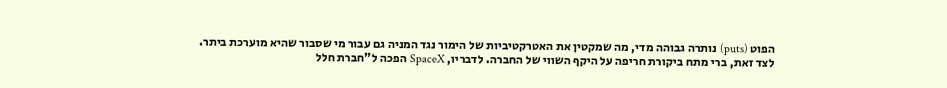הפוט (puts) נותרה גבוהה מדי, מה שמקטין את האטרקטיביות של הימור נגד המניה גם עבור מי שסבור שהיא מוערכת ביתר.
לצד זאת, ברי מתח ביקורת חריפה על היקף השווי של החברה. לדבריו, SpaceX הפכה ל"חברת חלל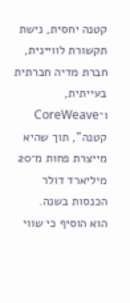קטנה יחסית, נישת תקשורת לוויינית, חברת מדיה חברתית בעייתית, ו־CoreWeave קטנה", תוך שהיא מייצרת פחות מ־20 מיליארד דולר הכנסות בשנה.
הוא הוסיף כי שווי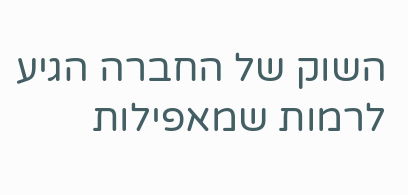השוק של החברה הגיע לרמות שמאפילות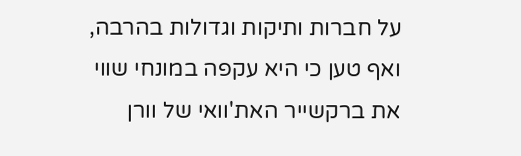על חברות ותיקות וגדולות בהרבה, ואף טען כי היא עקפה במונחי שווי את ברקשייר האת'וואי של וורן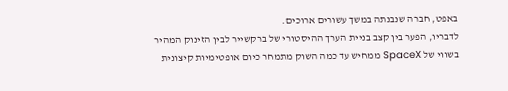באפט, חברה שנבנתה במשך עשורים ארוכים.
לדבריו, הפער בין קצב בניית הערך ההיסטורי של ברקשייר לבין הזינוק המהיר בשווי של SpaceX ממחיש עד כמה השוק מתמחר כיום אופטימיות קיצונית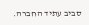סביב עתיד החברה.